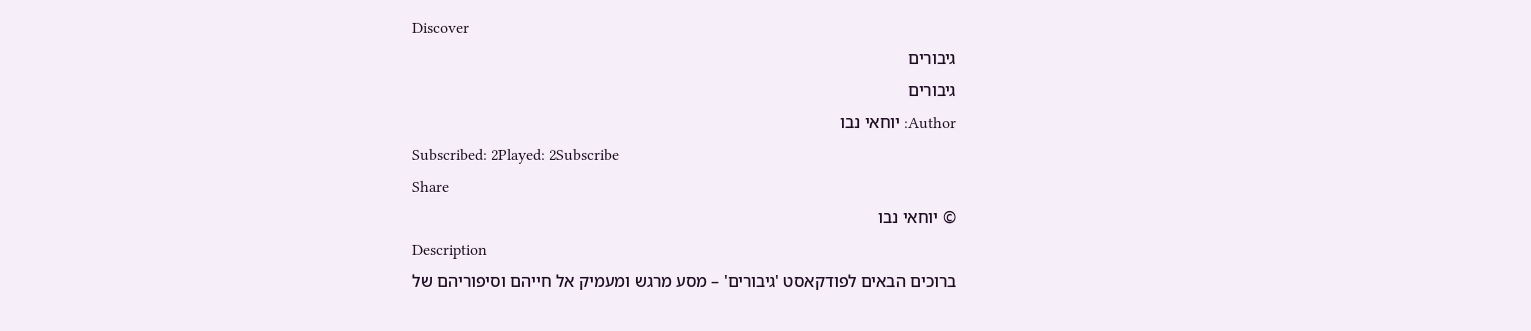Discover
גיבורים
גיבורים
Author: יוחאי נבו
Subscribed: 2Played: 2Subscribe
Share
© יוחאי נבו
Description
ברוכים הבאים לפודקאסט 'גיבורים' – מסע מרגש ומעמיק אל חייהם וסיפוריהם של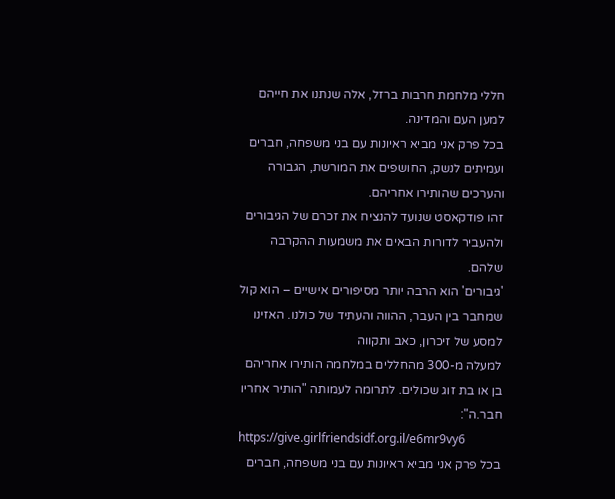חללי מלחמת חרבות ברזל, אלה שנתנו את חייהם למען העם והמדינה.
בכל פרק אני מביא ראיונות עם בני משפחה, חברים ועמיתים לנשק, החושפים את המורשת, הגבורה והערכים שהותירו אחריהם.
זהו פודקאסט שנועד להנציח את זכרם של הגיבורים ולהעביר לדורות הבאים את משמעות ההקרבה שלהם.
'גיבורים' הוא הרבה יותר מסיפורים אישיים – הוא קול שמחבר בין העבר, ההווה והעתיד של כולנו. האזינו למסע של זיכרון, כאב ותקווה
למעלה מ-300 מהחללים במלחמה הותירו אחריהם בן או בת זוג שכולים. לתרומה לעמותה "הותיר אחריו חבר.ה":
https://give.girlfriendsidf.org.il/e6mr9vy6
בכל פרק אני מביא ראיונות עם בני משפחה, חברים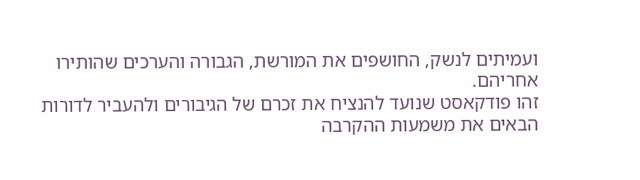ועמיתים לנשק, החושפים את המורשת, הגבורה והערכים שהותירו אחריהם.
זהו פודקאסט שנועד להנציח את זכרם של הגיבורים ולהעביר לדורות הבאים את משמעות ההקרבה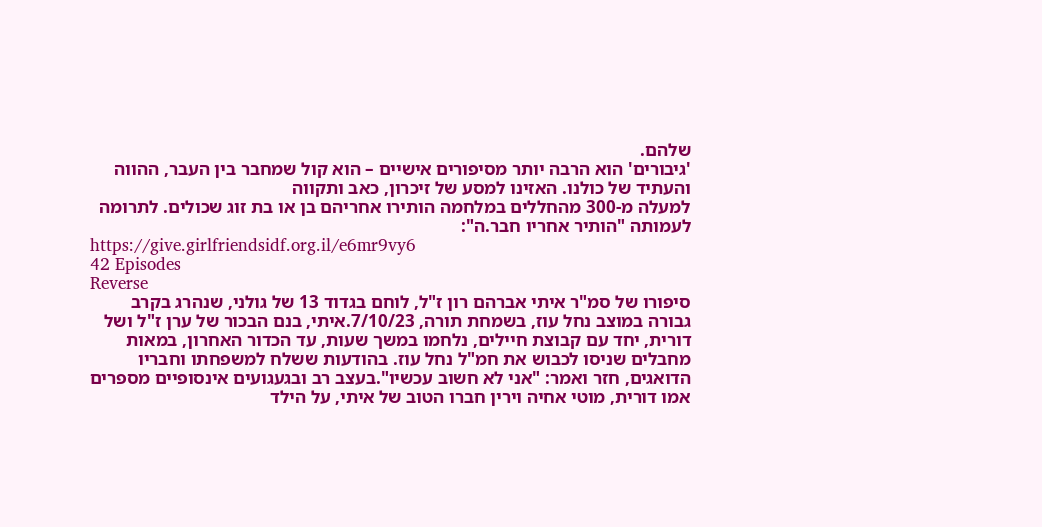שלהם.
'גיבורים' הוא הרבה יותר מסיפורים אישיים – הוא קול שמחבר בין העבר, ההווה והעתיד של כולנו. האזינו למסע של זיכרון, כאב ותקווה
למעלה מ-300 מהחללים במלחמה הותירו אחריהם בן או בת זוג שכולים. לתרומה לעמותה "הותיר אחריו חבר.ה":
https://give.girlfriendsidf.org.il/e6mr9vy6
42 Episodes
Reverse
סיפורו של סמ"ר איתי אברהם רון ז"ל, לוחם בגדוד 13 של גולני, שנהרג בקרב גבורה במוצב נחל עוז, בשמחת תורה, 7/10/23.איתי, בנם הבכור של ערן ז"ל ושל דורית, יחד עם קבוצת חיילים, נלחמו במשך שעות, עד הכדור האחרון, במאות מחבלים שניסו לכבוש את חמ"ל נחל עוז. בהודעות ששלח למשפחתו וחבריו הדואגים, חזר ואמר: "אני לא חשוב עכשיו".בעצב רב ובגעגועים אינסופיים מספרים אמו דורית, מוטי אחיה וירין חברו הטוב של איתי, על הילד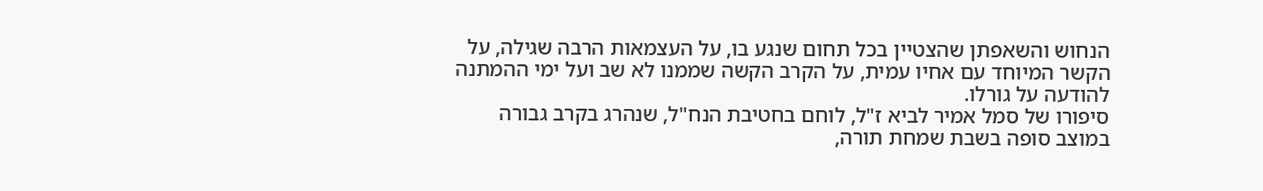הנחוש והשאפתן שהצטיין בכל תחום שנגע בו, על העצמאות הרבה שגילה, על הקשר המיוחד עם אחיו עמית, על הקרב הקשה שממנו לא שב ועל ימי ההמתנה להודעה על גורלו.
סיפורו של סמל אמיר לביא ז"ל, לוחם בחטיבת הנח"ל, שנהרג בקרב גבורה במוצב סופה בשבת שמחת תורה,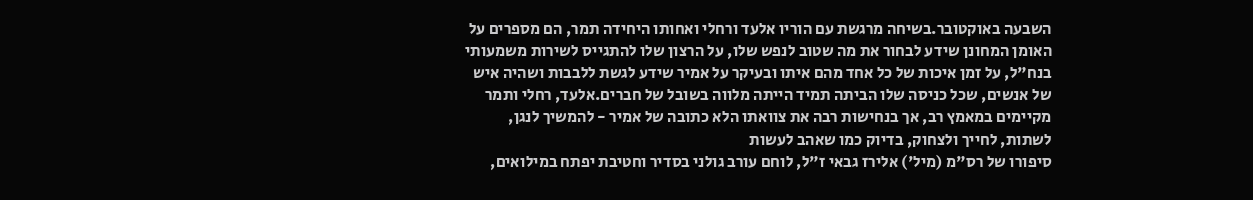השבעה באוקטובר.בשיחה מרגשת עם הוריו אלעד ורחלי ואחותו היחידה תמר, הם מספרים על האומן המחונן שידע לבחור את מה שטוב לנפש שלו, על הרצון שלו להתגייס לשירות משמעותי בנח"ל, על זמן איכות של כל אחד מהם איתו ובעיקר על אמיר שידע לגשת ללבבות ושהיה איש של אנשים, שכל כניסה שלו הביתה תמיד הייתה מלווה בשובל של חברים.אלעד, רחלי ותמר מקיימים במאמץ רב, אך בנחישות רבה את צוואתו הלא כתובה של אמיר - להמשיך לנגן, לשתות, לחייך ולצחוק, בדיוק כמו שאהב לעשות
סיפורו של רס"מ (מיל') אלירז גבאי ז"ל, לוחם עורב גולני בסדיר וחטיבת יפתח במילואים,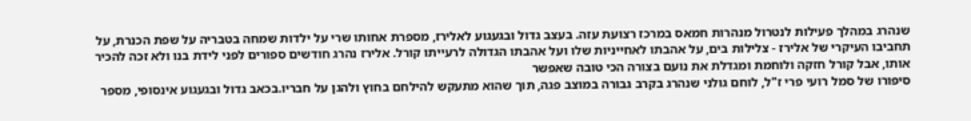שנהרג במהלך פעילות לנטרול מנהרות חמאס במרכז רצועת עזה. בעצב גדול ובגעגוע לאלירז, מספרת אחותו שרי על ילדות שמחה בטבריה על שפת הכנרת, על תחביבו העיקרי של אלירז - צלילות בים, על אהבתו לאחייניות שלו ועל אהבתו הגדולה לרעייתו קורל. אלירז נהרג חודשים ספורים לפני לידת בנו ולא זכה להכיר אותו, אבל קורל חזקה ולוחמת ומגדלת את נועם בצורה הכי טובה שאפשר
סיפורו של סמל רועי פרי ז"ל, לוחם גולני שנהרג בקרב גבורה במוצב פגה, תוך שהוא מתעקש להילחם בחוץ ולהגן על חבריו.בכאב גדול ובגעגוע אינסופי, מספר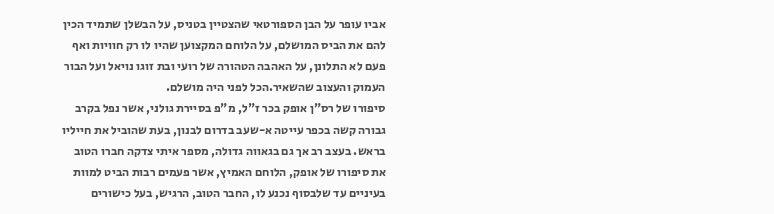אביו עופר על הבן הספורטאי שהצטיין בטניס, על הבשלן שתמיד הכין להם את הביס המושלם, על הלוחם המקצוען שהיו לו רק חוויות ואף פעם לא התלונן, על האהבה הטהורה של רועי ובת זוגו נויאל ועל הבור העמוק והעצוב שהשאיר.הכל לפני היה מושלם.
סיפורו של רס"ן אופק בכר ז"ל, מ"פ בסיירת גולני, אשר נפל בקרב גבורה קשה בכפר עייטה א-שעב בדרום לבנון, בעת שהוביל את חייליו בראש. בעצב רב אך גם בגאווה גדולה, מספר איתי צדקה חברו הטוב את סיפורו של אופק, הלוחם האמיץ, אשר פעמים רבות הביט למוות בעיניים עד שלבסוף נכנע לו, החבר הטוב, הרגיש, בעל כישורים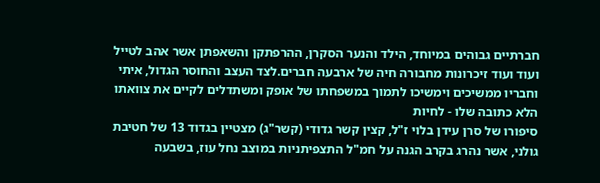חברתיים גבוהים במיוחד, הילד והנער הסקרן, ההרפתקן והשאפתן אשר אהב לטייל ועוד ועוד זיכרונות מחבורה חיה של ארבעה חברים.לצד העצב והחוסר הגדול, איתי וחבריו ממשיכים וימשיכו לתמוך במשפחתו של אופק ומשתדלים לקיים את צוואתו הלא כתובה שלו - לחיות
סיפורו של סרן עידן בלוי ז"ל, קצין קשר גדודי (קשר"ג) מצטיין בגדוד 13 של חטיבת גולני, אשר נהרג בקרב הגנה על חמ"ל התצפיתניות במוצב נחל עוז, בשבעה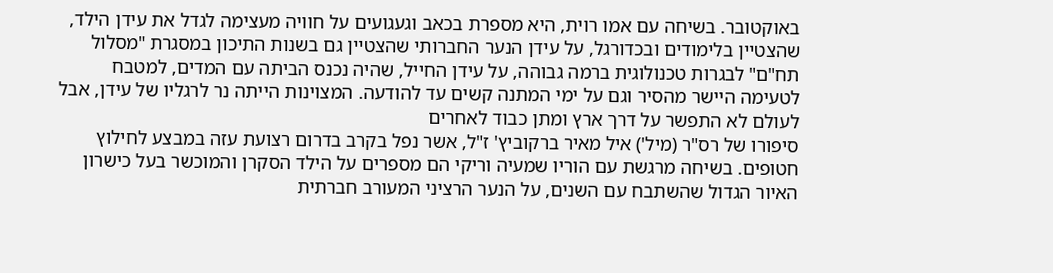באוקטובר. בשיחה עם אמו רוית, היא מספרת בכאב וגעגועים על חוויה מעצימה לגדל את עידן הילד, שהצטיין בלימודים ובכדורגל, על עידן הנער החברותי שהצטיין גם בשנות התיכון במסגרת "מסלול תח"ם" לבגרות טכנולוגית ברמה גבוהה, על עידן החייל, שהיה נכנס הביתה עם המדים, למטבח לטעימה היישר מהסיר וגם על ימי המתנה קשים עד להודעה. המצוינות הייתה נר לרגליו של עידן, אבל לעולם לא התפשר על דרך ארץ ומתן כבוד לאחרים
סיפורו של רס"ר (מיל') איל מאיר ברקוביץ' ז"ל, אשר נפל בקרב בדרום רצועת עזה במבצע לחילוץ חטופים. בשיחה מרגשת עם הוריו שמעיה וריקי הם מספרים על הילד הסקרן והמוכשר בעל כישרון האיור הגדול שהשתבח עם השנים, על הנער הרציני המעורב חברתית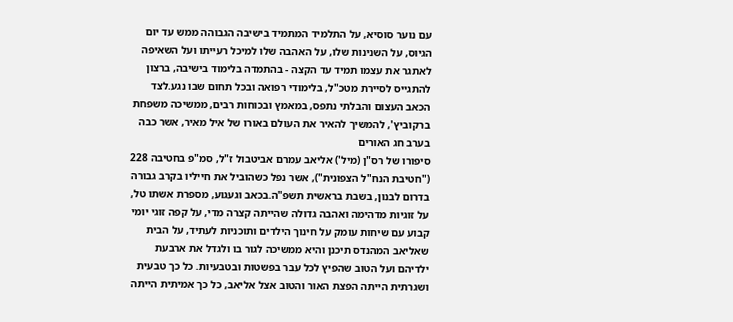עם נוער סוסיא, על התלמיד המתמיד בישיבה הגבוהה ממש עד יום הגיוס, על השנינות שלו, על האהבה שלו למיכל רעייתו ועל השאיפה לאתגר את עצמו תמיד עד הקצה - בהתמדה בלימוד בישיבה, ברצון להתגייס לסיירת מטכ"ל, בלימודי רפואה ובכל תחום שבו נגע.לצד הכאב העצום והבלתי נתפס, במאמץ ובכוחות רבים, ממשיכה משפחת ברקוביץ', להמשיך להאיר את העולם באורו של איל מאיר, אשר כבה בערב חג האורים
סיפורו של רס"ן (מיל') אליאב עמרם אביטבול ז"ל, סמ"פ בחטיבה 228 ("חטיבת הנח"ל הצפונית"), אשר נפל כשהוביל את חייליו בקרב גבורה בדרום לבנון, בשבת בראשית תשפ"ה.בכאב וגעגוע, מספרת אשתו טל, על זוגיות מדהימה ואהבה גדולה שהייתה קצרה מדי, על קפה זוגי יומי קבוע עם שיחות עומק על חינוך הילדים ותוכניות לעתיד, על הבית שאליאב המהנדס תיכנן והיא ממשיכה לגור בו ולגדל את ארבעת ילדיהם ועל הטוב שהפיץ לכל עבר בפשטות ובטבעיות. כל כך טבעית ושגרתית הייתה הפצת האור והטוב אצל אליאב, כל כך אמיתית הייתה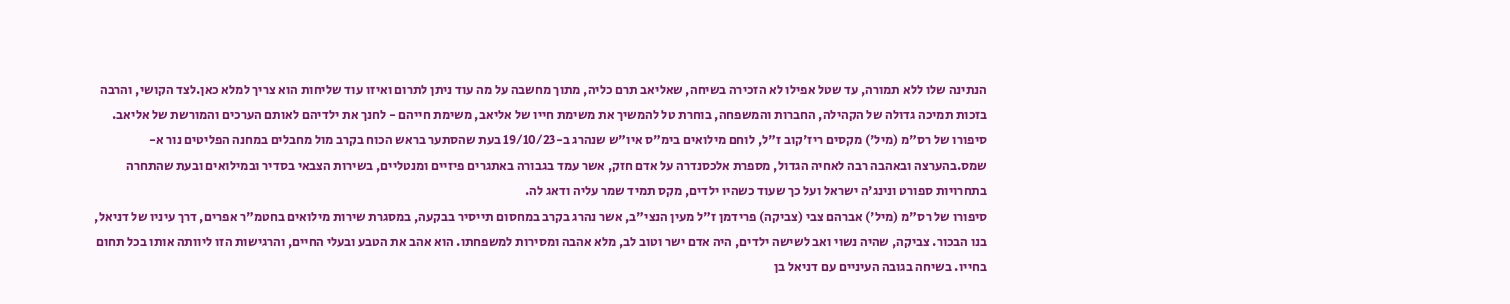הנתינה שלו ללא תמורה, עד שטל אפילו לא הזכירה בשיחה, שאליאב תרם כליה, מתוך מחשבה על מה עוד ניתן לתרום ואיזו עוד שליחות הוא צריך למלא כאן.לצד הקושי, והרבה בזכות תמיכה גדולה של הקהילה, החברות והמשפחה, בוחרת טל להמשיך את משימת חייו של אליאב, משימת חייהם - לחנך את ילדיהם לאותם הערכים והמורשת של אליאב.
סיפורו של רס"מ (מיל') מקסים ריז'קוב ז"ל, לוחם מילואים בימ"ס איו"ש שנהרג ב-19/10/23 בעת שהסתער בראש הכוח בקרב מול מחבלים במחנה הפליטים נור א-שמס.בהערצה ובאהבה רבה לאחיה הגדול, מספרת אלכסנדרה על אדם חזק, אשר עמד בגבורה באתגרים פיזיים ומנטליים, בשירות הצבאי בסדיר ובמילואים ובעת שהתחרה בתחרויות ספורט ונינג'ה ישראל ועל כך שעוד כשהיו ילדים, מקס תמיד שמר עליה ודאג לה.
סיפורו של רס"מ (מיל') אברהם צבי (צביקה) פרידמן ז"ל מעין הנצי"ב, אשר נהרג בקרב במחסום תייסיר בבקעה, במסגרת שירות מילואים בחטמ"ר אפרים, דרך עיניו של דניאל, בנו הבכור. צביקה, שהיה נשוי ואב לשישה ילדים, היה אדם ישר וטוב לב, מלא אהבה ומסירות למשפחתו. הוא אהב את הטבע ובעלי החיים, והרגישות הזו ליוותה אותו בכל תחום בחייו. בשיחה בגובה העיניים עם דניאל בן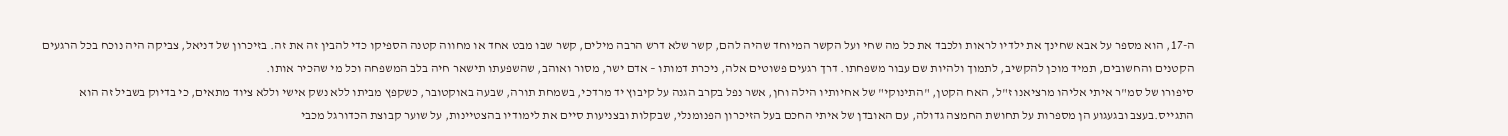ה-17, הוא מספר על אבא שחינך את ילדיו לראות ולכבד את כל מה שחי ועל הקשר המיוחד שהיה להם, קשר שלא דרש הרבה מילים, קשר שבו מבט אחד או מחווה קטנה הספיקו כדי להבין זה את זה. בזיכרון של דניאל, צביקה היה נוכח בכל הרגעים הקטנים והחשובים, תמיד מוכן להקשיב, לתמוך ולהיות שם עבור משפחתו. דרך רגעים פשוטים אלה, ניכרת דמותו – אדם ישר, מסור ואוהב, שהשפעתו תישאר חיה בלב המשפחה וכל מי שהכיר אותו.
סיפורו של סמ"ר איתי אליהו מרציאנו ז"ל, האח הקטן, "התינוקי" של אחיותיו הילה וחן, אשר נפל בקרב הגנה על קיבוץ יד מרדכי, בשמחת תורה, שבעה באוקטובר, כשקפץ מביתו ללא נשק אישי וללא ציוד מתאים, כי בדיוק בשביל זה הוא התגייס.בעצב ובגעגוע הן מספרות על תחושת החמצה גדולה, עם האובדן של איתי החכם בעל הזיכרון הפנומנלי, שבקלות ובצניעות סיים את לימודיו בהצטיינות, על שוער קבוצת הכדורגל מכבי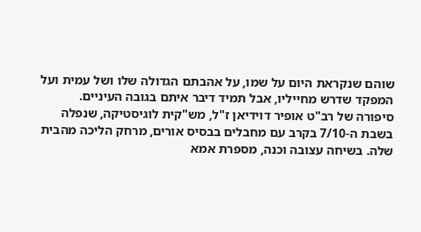שוהם שנקראת היום על שמו, על אהבתם הגדולה שלו ושל עמית ועל המפקד שדרש מחייליו, אבל תמיד דיבר איתם בגובה העיניים.
סיפורה של רב"ט אופיר דוידיאן ז"ל, מש"קית לוגיסטיקה, שנפלה בשבת ה-7/10 בקרב עם מחבלים בבסיס אורים, מרחק הליכה מהבית שלה. בשיחה עצובה וכנה, מספרת אמא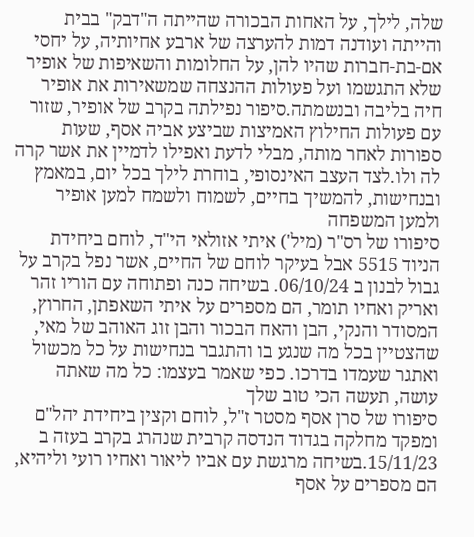שלה, לילך, על האחות הבכורה שהייתה ה"דבק" בבית והייתה ועודנה דמות להערצה של ארבע אחיותיה, על יחסי אם-בת-חברות שהיו להן, על החלומות והשאיפות של אופיר שלא התגשמו ועל פעולות ההנצחה שמשאירות את אופיר חיה בליבה ובנשמתה.סיפור נפילתה בקרב של אופיר, שזור עם פעולות החילוץ האמיצות שביצע אביה אסף, שעות ספורות לאחר מותה, מבלי לדעת ואפילו לדמיין את אשר קרה לה ולו.לצד העצב האינסופי, בוחרת לילך בכל יום, במאמץ ובנחישות, להמשיך בחיים, לשמוח ולשמח למען אופיר ולמען המשפחה
סיפורו של רס"ר (מיל') איתי אזולאי הי"ד, לוחם ביחידת הניוד 5515 אבל בעיקר לוחם של החיים, אשר נפל בקרב על גבול לבנון ב 06/10/24. בשיחה כנה ופתוחה עם הוריו זהר ואריק ואחיו תומר, הם מספרים על איתי השאפתן, החרוץ, המסודר והנקי, הבן והאח הבכור והבן זוג האוהב של מאי, שהצטיין בכל מה שנגע בו והתגבר בנחישות על כל מכשול ואתגר שעמדו בדרכו. כפי שאמר בעצמו: כל מה שאתה עושה, תעשה הכי טוב שלך
סיפורו של סרן אסף מסטר ז"ל, לוחם וקצין ביחידת יהל"ם ומפקד מחלקה בגדוד הנדסה קרבית שנהרג בקרב בעזה ב 15/11/23.בשיחה מרגשת עם אביו ליאור ואחיו רועי וליהיא, הם מספרים על אסף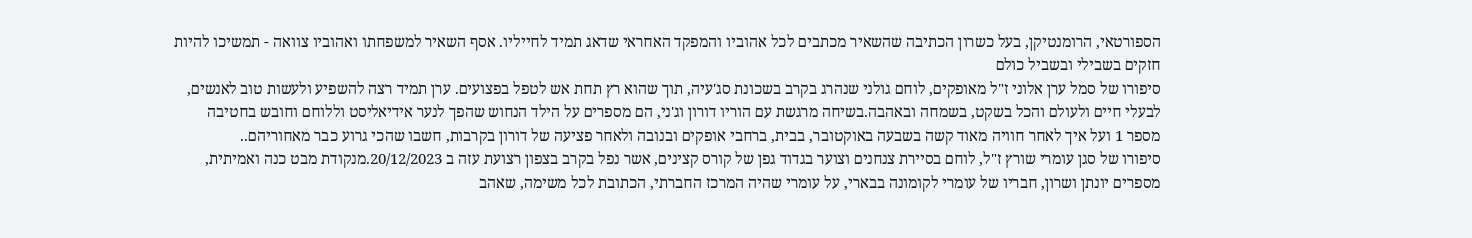הספורטאי, הרומנטיקן, בעל כשרון הכתיבה שהשאיר מכתבים לכל אהוביו והמפקד האחראי שדאג תמיד לחייליו. אסף השאיר למשפחתו ואהוביו צוואה - תמשיכו להיות חזקים בשבילי ובשביל כולם
סיפורו של סמל ערן אלוני ז"ל מאופקים, לוחם גולני שנהרג בקרב בשכונת סג'עיה, תוך שהוא רץ תחת אש לטפל בפצועים. ערן תמיד רצה להשפיע ולעשות טוב לאנשים, לבעלי חיים ולעולם והכל בשקט, בשמחה ובאהבה.בשיחה מרגשת עם הוריו דורון וג'ני, הם מספרים על הילד הנחוש שהפך לנער אידיאליסט וללוחם וחובש בחטיבה מספר 1 ועל איך לאחר חוויה מאוד קשה בשבעה באוקטובר, בבית, ברחבי אופקים ובנובה ולאחר פציעה של דורון בקרבות, חשבו שהכי גרוע כבר מאחוריהם..
סיפורו של סגן עומרי שורץ ז"ל, לוחם בסיירת צנחנים וצוער בגדוד גפן של קורס קצינים, אשר נפל בקרב בצפון רצועת עזה ב 20/12/2023.מנקודת מבט כנה ואמיתית, מספרים יונתן ושרון, חבריו של עומרי לקומונה בבארי, על עומרי שהיה המרכז החברתי, הכתובת לכל משימה, שאהב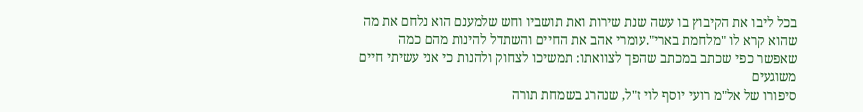בכל ליבו את הקיבוץ בו עשה שנת שירות ואת תושביו וחש שלמענם הוא נלחם את מה שהוא קרא לו "מלחמת בארי".עומרי אהב את החיים והשתדל להינות מהם כמה שאפשר כפי שכתב במכתב שהפך לצוואתו: תמשיכו לצחוק ולהנות כי אני עשיתי חיים משוגעים
סיפורו של אל"מ רועי יוסף לוי ז"ל, שנהרג בשמחת תורה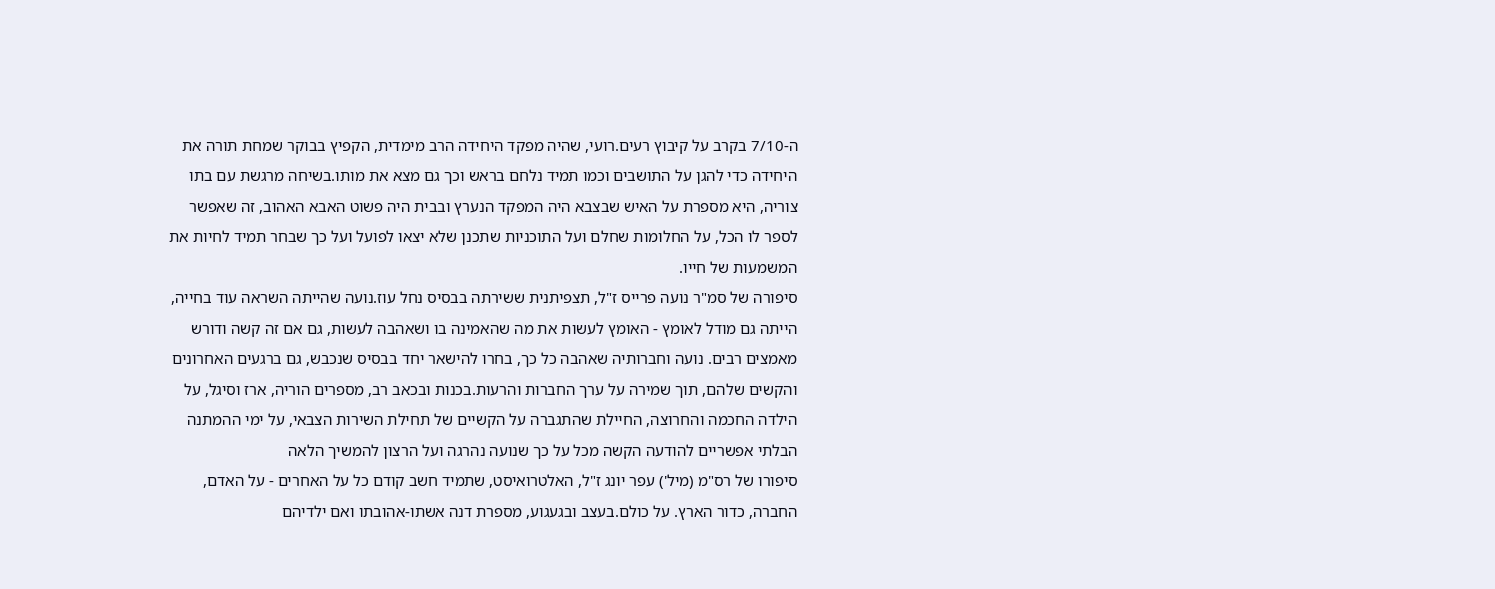ה-7/10 בקרב על קיבוץ רעים.רועי, שהיה מפקד היחידה הרב מימדית, הקפיץ בבוקר שמחת תורה את היחידה כדי להגן על התושבים וכמו תמיד נלחם בראש וכך גם מצא את מותו.בשיחה מרגשת עם בתו צוריה, היא מספרת על האיש שבצבא היה המפקד הנערץ ובבית היה פשוט האבא האהוב, זה שאפשר לספר לו הכל, על החלומות שחלם ועל התוכניות שתכנן שלא יצאו לפועל ועל כך שבחר תמיד לחיות את המשמעות של חייו.
סיפורה של סמ"ר נועה פרייס ז"ל, תצפיתנית ששירתה בבסיס נחל עוז.נועה שהייתה השראה עוד בחייה, הייתה גם מודל לאומץ - האומץ לעשות את מה שהאמינה בו ושאהבה לעשות, גם אם זה קשה ודורש מאמצים רבים. נועה וחברותיה שאהבה כל כך, בחרו להישאר יחד בבסיס שנכבש, גם ברגעים האחרונים והקשים שלהם, תוך שמירה על ערך החברות והרעות.בכנות ובכאב רב, מספרים הוריה, ארז וסיגל, על הילדה החכמה והחרוצה, החיילת שהתגברה על הקשיים של תחילת השירות הצבאי, על ימי ההמתנה הבלתי אפשריים להודעה הקשה מכל על כך שנועה נהרגה ועל הרצון להמשיך הלאה
סיפורו של רס"מ (מיל') עפר יונג ז"ל, האלטרואיסט, שתמיד חשב קודם כל על האחרים - על האדם, החברה, כדור הארץ. על כולם.בעצב ובגעגוע, מספרת דנה אשתו-אהובתו ואם ילדיהם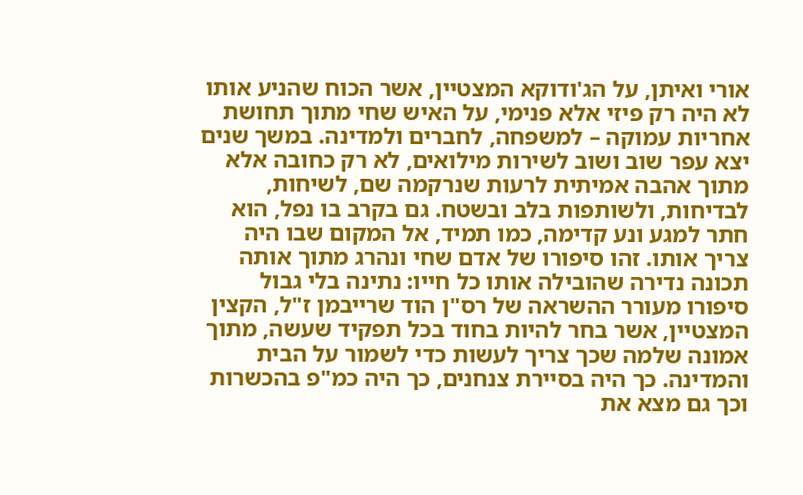אורי ואיתן, על הג'ודוקא המצטיין, אשר הכוח שהניע אותו לא היה רק פיזי אלא פנימי, על האיש שחי מתוך תחושת אחריות עמוקה – למשפחה, לחברים ולמדינה. במשך שנים יצא עפר שוב ושוב לשירות מילואים, לא רק כחובה אלא מתוך אהבה אמיתית לרעות שנרקמה שם, לשיחות, לבדיחות, ולשותפות בלב ובשטח. גם בקרב בו נפל, הוא חתר למגע ונע קדימה, כמו תמיד, אל המקום שבו היה צריך אותו. זהו סיפורו של אדם שחי ונהרג מתוך אותה תכונה נדירה שהובילה אותו כל חייו: נתינה בלי גבול
סיפורו מעורר ההשראה של רס"ן הוד שרייבמן ז"ל, הקצין המצטיין, אשר בחר להיות בחוד בכל תפקיד שעשה, מתוך אמונה שלמה שכך צריך לעשות כדי לשמור על הבית והמדינה. כך היה בסיירת צנחנים, כך היה כמ"פ בהכשרות וכך גם מצא את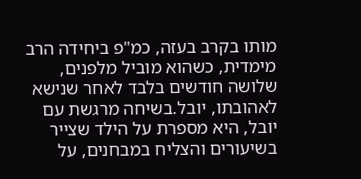מותו בקרב בעזה, כמ"פ ביחידה הרב מימדית, כשהוא מוביל מלפנים, שלושה חודשים בלבד לאחר שנישא לאהובתו, יובל.בשיחה מרגשת עם יובל, היא מספרת על הילד שצייר בשיעורים והצליח במבחנים, על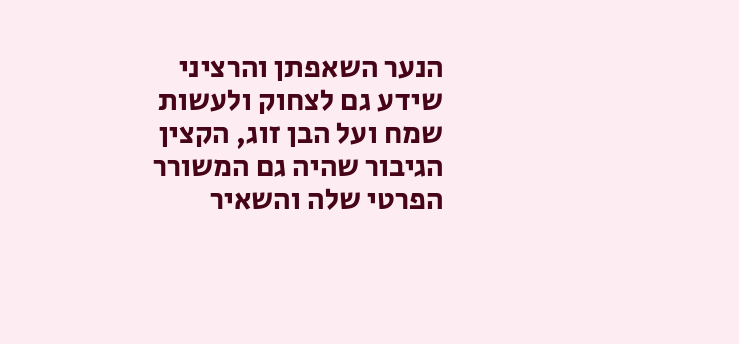הנער השאפתן והרציני שידע גם לצחוק ולעשות שמח ועל הבן זוג, הקצין הגיבור שהיה גם המשורר הפרטי שלה והשאיר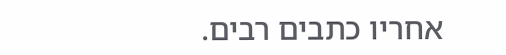אחריו כתבים רבים.